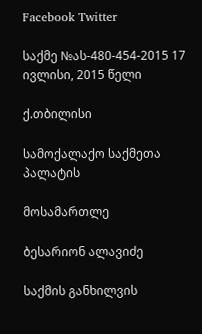Facebook Twitter

საქმე №ას-480-454-2015 17 ივლისი, 2015 წელი

ქ.თბილისი

სამოქალაქო საქმეთა პალატის

მოსამართლე

ბესარიონ ალავიძე

საქმის განხილვის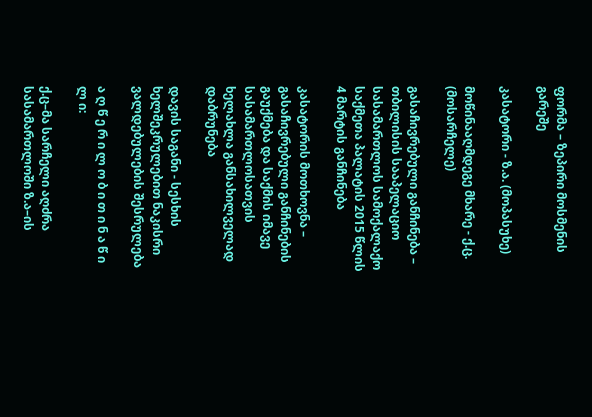ფორმა – ზეპირი მოსმენის გარეშე

კასატორი - ზ.ა. (მოპასუხე)

მოწინააღმდეგე მხარე - ქ.ც. (მოსარჩელე)

გასაჩივრებული განჩინება – თბილისის სააპელაციო სასამართლოს სამოქალაქო საქმეთა პალატის 2015 წლის 4 მარტის განჩინება

კასატორის მოთხოვნა – გასაჩივრებული განჩინების გაუქმება და საქმის იმავე სასამართლოსათვის ხელახლა განსახილველად დაბრუნება

დავის საგანი - სესხის ხელშეკრულებით ნაკისრი ვალდებულების შესრულება

ა ღ წ ე რ ი ლ ო ბ ი თ ი ნ ა წ ი ლ ი:

ქ.ც–მა სარჩელი აღძრა სასამართლოში ზ.ა–ის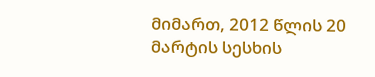მიმართ, 2012 წლის 20 მარტის სესხის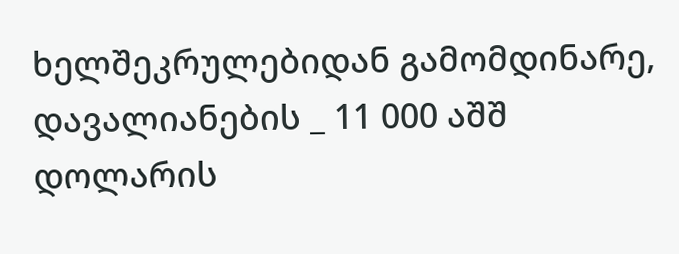ხელშეკრულებიდან გამომდინარე, დავალიანების _ 11 000 აშშ დოლარის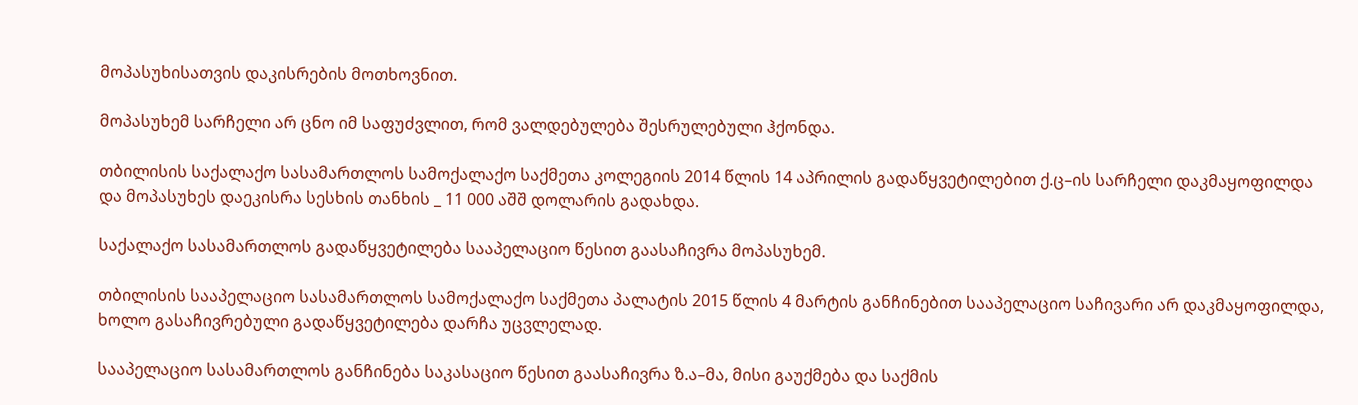მოპასუხისათვის დაკისრების მოთხოვნით.

მოპასუხემ სარჩელი არ ცნო იმ საფუძვლით, რომ ვალდებულება შესრულებული ჰქონდა.

თბილისის საქალაქო სასამართლოს სამოქალაქო საქმეთა კოლეგიის 2014 წლის 14 აპრილის გადაწყვეტილებით ქ.ც–ის სარჩელი დაკმაყოფილდა და მოპასუხეს დაეკისრა სესხის თანხის _ 11 000 აშშ დოლარის გადახდა.

საქალაქო სასამართლოს გადაწყვეტილება სააპელაციო წესით გაასაჩივრა მოპასუხემ.

თბილისის სააპელაციო სასამართლოს სამოქალაქო საქმეთა პალატის 2015 წლის 4 მარტის განჩინებით სააპელაციო საჩივარი არ დაკმაყოფილდა, ხოლო გასაჩივრებული გადაწყვეტილება დარჩა უცვლელად.

სააპელაციო სასამართლოს განჩინება საკასაციო წესით გაასაჩივრა ზ.ა–მა, მისი გაუქმება და საქმის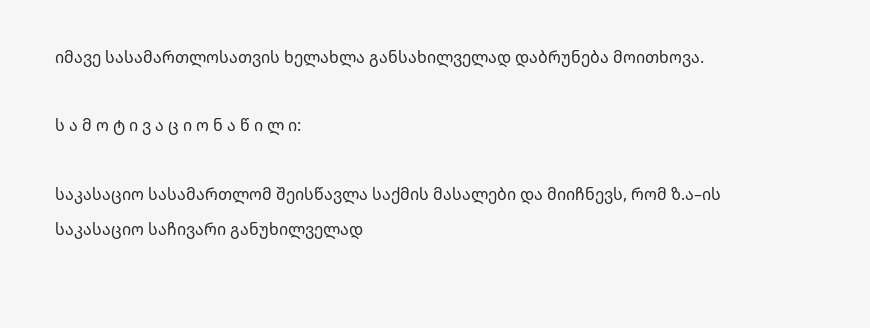იმავე სასამართლოსათვის ხელახლა განსახილველად დაბრუნება მოითხოვა.

ს ა მ ო ტ ი ვ ა ც ი ო ნ ა წ ი ლ ი:

საკასაციო სასამართლომ შეისწავლა საქმის მასალები და მიიჩნევს, რომ ზ.ა–ის საკასაციო საჩივარი განუხილველად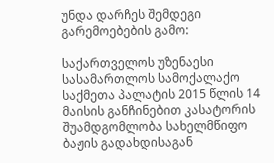უნდა დარჩეს შემდეგი გარემოებების გამო:

საქართველოს უზენაესი სასამართლოს სამოქალაქო საქმეთა პალატის 2015 წლის 14 მაისის განჩინებით კასატორის შუამდგომლობა სახელმწიფო ბაჟის გადახდისაგან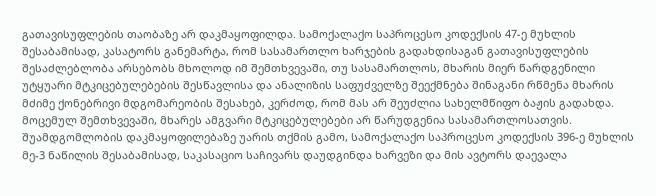გათავისუფლების თაობაზე არ დაკმაყოფილდა. სამოქალაქო საპროცესო კოდექსის 47-ე მუხლის შესაბამისად, კასატორს განემარტა, რომ სასამართლო ხარჯების გადახდისაგან გათავისუფლების შესაძლებლობა არსებობს მხოლოდ იმ შემთხვევაში, თუ სასამართლოს, მხარის მიერ წარდგენილი უტყუარი მტკიცებულებების შესწავლისა და ანალიზის საფუძველზე შეექმნება შინაგანი რწმენა მხარის მძიმე ქონებრივი მდგომარეობის შესახებ, კერძოდ, რომ მას არ შეუძლია სახელმწიფო ბაჟის გადახდა. მოცემულ შემთხვევაში, მხარეს ამგვარი მტკიცებულებები არ წარუდგენია სასამართლოსათვის. შუამდგომლობის დაკმაყოფილებაზე უარის თქმის გამო, სამოქალაქო საპროცესო კოდექსის 396-ე მუხლის მე-3 ნაწილის შესაბამისად, საკასაციო საჩივარს დაუდგინდა ხარვეზი და მის ავტორს დაევალა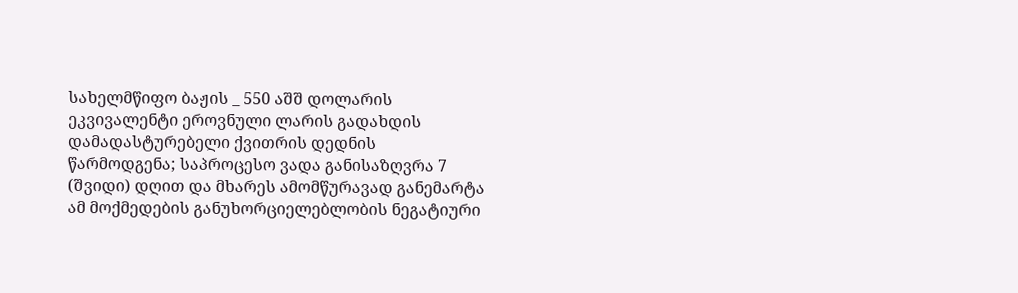სახელმწიფო ბაჟის _ 550 აშშ დოლარის ეკვივალენტი ეროვნული ლარის გადახდის დამადასტურებელი ქვითრის დედნის წარმოდგენა; საპროცესო ვადა განისაზღვრა 7 (შვიდი) დღით და მხარეს ამომწურავად განემარტა ამ მოქმედების განუხორციელებლობის ნეგატიური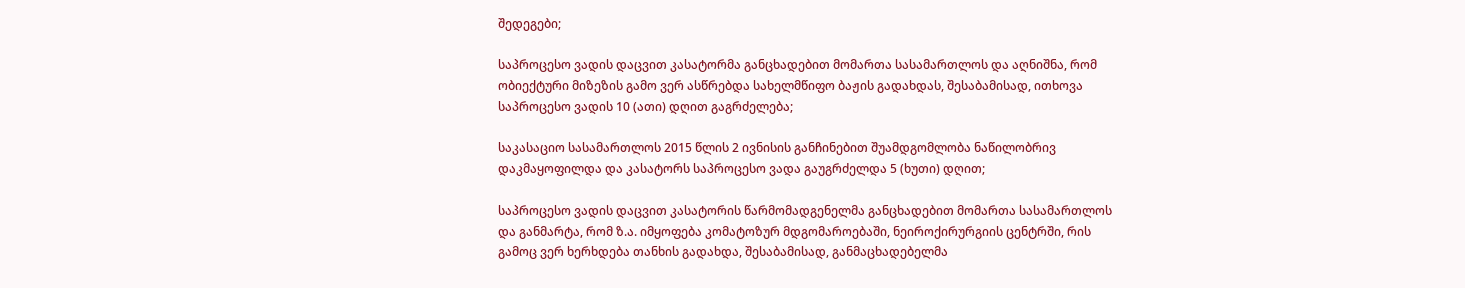შედეგები;

საპროცესო ვადის დაცვით კასატორმა განცხადებით მომართა სასამართლოს და აღნიშნა, რომ ობიექტური მიზეზის გამო ვერ ასწრებდა სახელმწიფო ბაჟის გადახდას, შესაბამისად, ითხოვა საპროცესო ვადის 10 (ათი) დღით გაგრძელება;

საკასაციო სასამართლოს 2015 წლის 2 ივნისის განჩინებით შუამდგომლობა ნაწილობრივ დაკმაყოფილდა და კასატორს საპროცესო ვადა გაუგრძელდა 5 (ხუთი) დღით;

საპროცესო ვადის დაცვით კასატორის წარმომადგენელმა განცხადებით მომართა სასამართლოს და განმარტა, რომ ზ.ა. იმყოფება კომატოზურ მდგომაროებაში, ნეიროქირურგიის ცენტრში, რის გამოც ვერ ხერხდება თანხის გადახდა, შესაბამისად, განმაცხადებელმა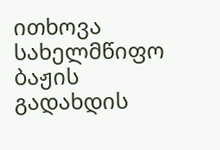ითხოვა სახელმწიფო ბაჟის გადახდის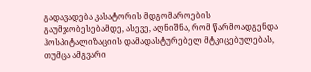გადავადება კასატორის მდგომაროების გაუმჯობესებამდე, ასევე, აღნიშნა, რომ წარმოადგენდა ჰოსპიტალიზაციის დამადასტურებელ მტკიცებულებას, თუმცა ამგვარი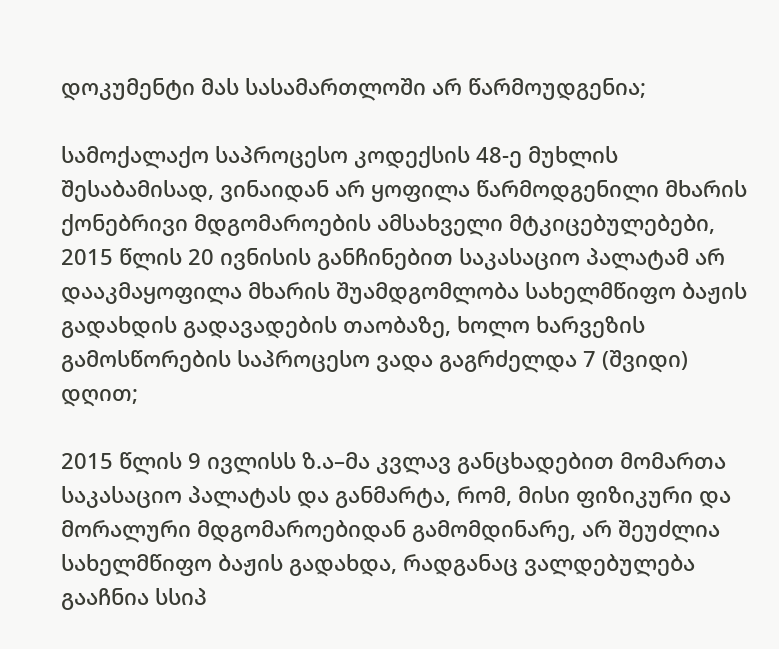დოკუმენტი მას სასამართლოში არ წარმოუდგენია;

სამოქალაქო საპროცესო კოდექსის 48-ე მუხლის შესაბამისად, ვინაიდან არ ყოფილა წარმოდგენილი მხარის ქონებრივი მდგომაროების ამსახველი მტკიცებულებები, 2015 წლის 20 ივნისის განჩინებით საკასაციო პალატამ არ დააკმაყოფილა მხარის შუამდგომლობა სახელმწიფო ბაჟის გადახდის გადავადების თაობაზე, ხოლო ხარვეზის გამოსწორების საპროცესო ვადა გაგრძელდა 7 (შვიდი) დღით;

2015 წლის 9 ივლისს ზ.ა–მა კვლავ განცხადებით მომართა საკასაციო პალატას და განმარტა, რომ, მისი ფიზიკური და მორალური მდგომაროებიდან გამომდინარე, არ შეუძლია სახელმწიფო ბაჟის გადახდა, რადგანაც ვალდებულება გააჩნია სსიპ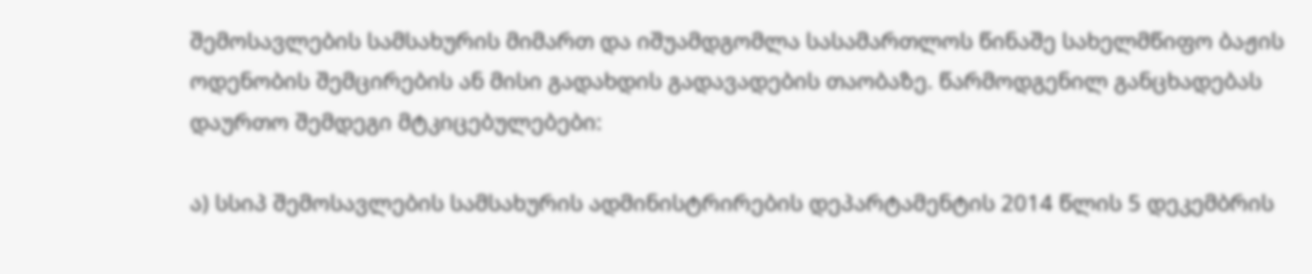შემოსავლების სამსახურის მიმართ და იშუამდგომლა სასამართლოს წინაშე სახელმწიფო ბაჟის ოდენობის შემცირების ან მისი გადახდის გადავადების თაობაზე. წარმოდგენილ განცხადებას დაურთო შემდეგი მტკიცებულებები:

ა) სსიპ შემოსავლების სამსახურის ადმინისტრირების დეპარტამენტის 2014 წლის 5 დეკემბრის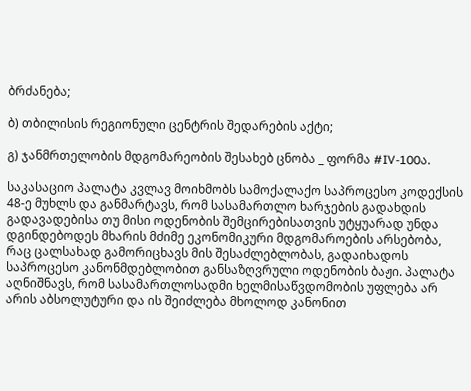ბრძანება;

ბ) თბილისის რეგიონული ცენტრის შედარების აქტი;

გ) ჯანმრთელობის მდგომარეობის შესახებ ცნობა _ ფორმა #IV-100ა.

საკასაციო პალატა კვლავ მოიხმობს სამოქალაქო საპროცესო კოდექსის 48-ე მუხლს და განმარტავს, რომ სასამართლო ხარჯების გადახდის გადავადებისა თუ მისი ოდენობის შემცირებისათვის უტყუარად უნდა დგინდებოდეს მხარის მძიმე ეკონომიკური მდგომაროების არსებობა, რაც ცალსახად გამორიცხავს მის შესაძლებლობას, გადაიხადოს საპროცესო კანონმდებლობით განსაზღვრული ოდენობის ბაჟი. პალატა აღნიშნავს, რომ სასამართლოსადმი ხელმისაწვდომობის უფლება არ არის აბსოლუტური და ის შეიძლება მხოლოდ კანონით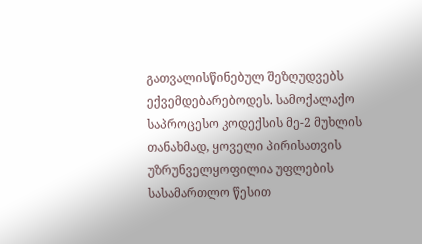გათვალისწინებულ შეზღუდვებს ექვემდებარებოდეს. სამოქალაქო საპროცესო კოდექსის მე-2 მუხლის თანახმად, ყოველი პირისათვის უზრუნველყოფილია უფლების სასამართლო წესით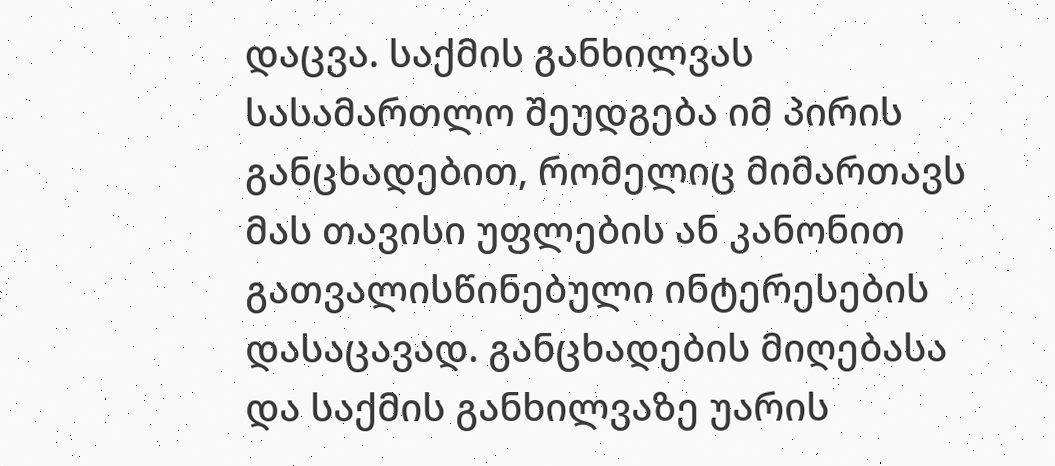დაცვა. საქმის განხილვას სასამართლო შეუდგება იმ პირის განცხადებით, რომელიც მიმართავს მას თავისი უფლების ან კანონით გათვალისწინებული ინტერესების დასაცავად. განცხადების მიღებასა და საქმის განხილვაზე უარის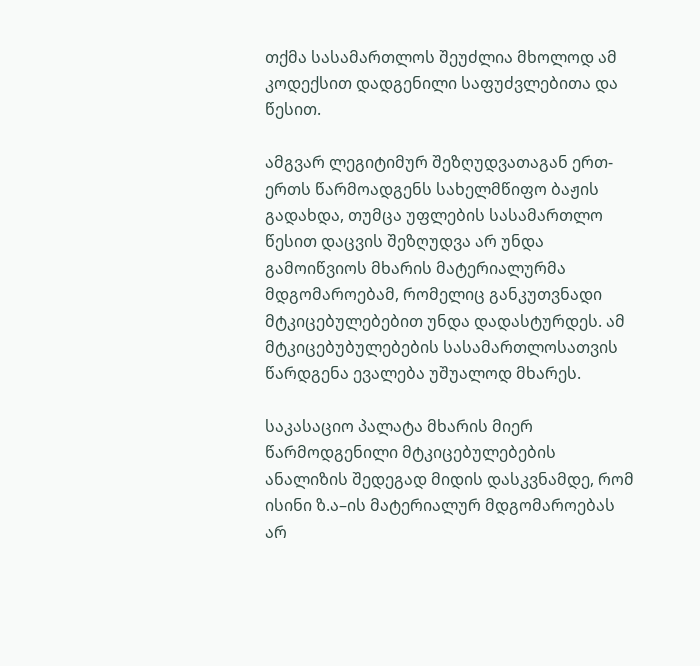თქმა სასამართლოს შეუძლია მხოლოდ ამ კოდექსით დადგენილი საფუძვლებითა და წესით.

ამგვარ ლეგიტიმურ შეზღუდვათაგან ერთ-ერთს წარმოადგენს სახელმწიფო ბაჟის გადახდა, თუმცა უფლების სასამართლო წესით დაცვის შეზღუდვა არ უნდა გამოიწვიოს მხარის მატერიალურმა მდგომაროებამ, რომელიც განკუთვნადი მტკიცებულებებით უნდა დადასტურდეს. ამ მტკიცებუბულებების სასამართლოსათვის წარდგენა ევალება უშუალოდ მხარეს.

საკასაციო პალატა მხარის მიერ წარმოდგენილი მტკიცებულებების ანალიზის შედეგად მიდის დასკვნამდე, რომ ისინი ზ.ა–ის მატერიალურ მდგომაროებას არ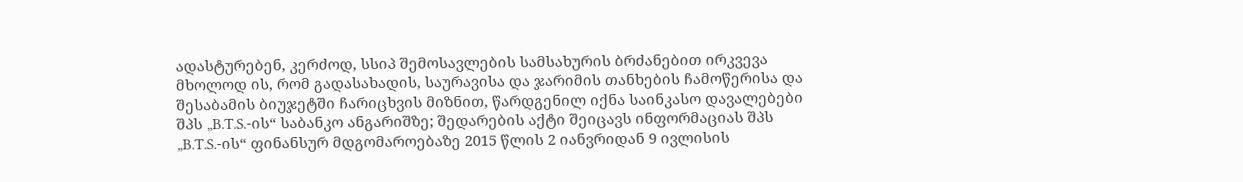ადასტურებენ, კერძოდ, სსიპ შემოსავლების სამსახურის ბრძანებით ირკვევა მხოლოდ ის, რომ გადასახადის, საურავისა და ჯარიმის თანხების ჩამოწერისა და შესაბამის ბიუჯეტში ჩარიცხვის მიზნით, წარდგენილ იქნა საინკასო დავალებები შპს „B.T.S.-ის“ საბანკო ანგარიშზე; შედარების აქტი შეიცავს ინფორმაციას შპს „B.T.S.-ის“ ფინანსურ მდგომაროებაზე 2015 წლის 2 იანვრიდან 9 ივლისის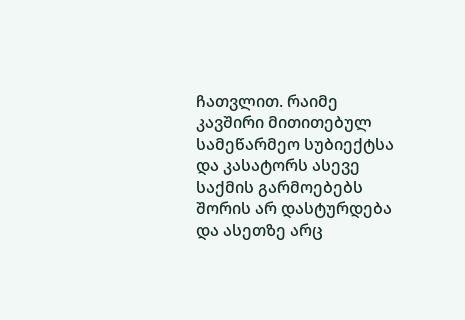ჩათვლით. რაიმე კავშირი მითითებულ სამეწარმეო სუბიექტსა და კასატორს ასევე საქმის გარმოებებს შორის არ დასტურდება და ასეთზე არც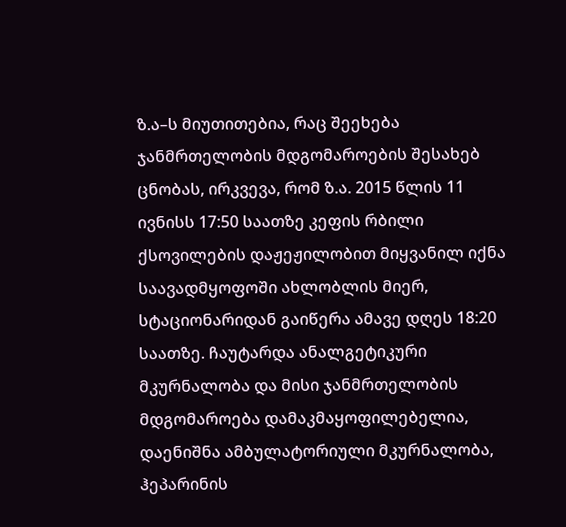ზ.ა–ს მიუთითებია, რაც შეეხება ჯანმრთელობის მდგომაროების შესახებ ცნობას, ირკვევა, რომ ზ.ა. 2015 წლის 11 ივნისს 17:50 საათზე კეფის რბილი ქსოვილების დაჟეჟილობით მიყვანილ იქნა საავადმყოფოში ახლობლის მიერ, სტაციონარიდან გაიწერა ამავე დღეს 18:20 საათზე. ჩაუტარდა ანალგეტიკური მკურნალობა და მისი ჯანმრთელობის მდგომაროება დამაკმაყოფილებელია, დაენიშნა ამბულატორიული მკურნალობა, ჰეპარინის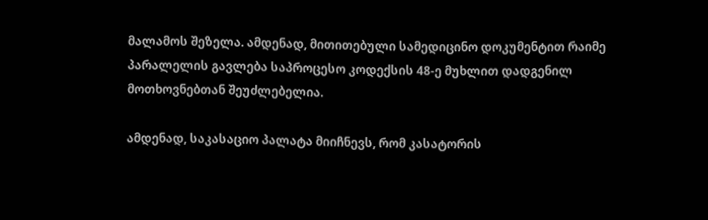მალამოს შეზელა. ამდენად, მითითებული სამედიცინო დოკუმენტით რაიმე პარალელის გავლება საპროცესო კოდექსის 48-ე მუხლით დადგენილ მოთხოვნებთან შეუძლებელია.

ამდენად, საკასაციო პალატა მიიჩნევს, რომ კასატორის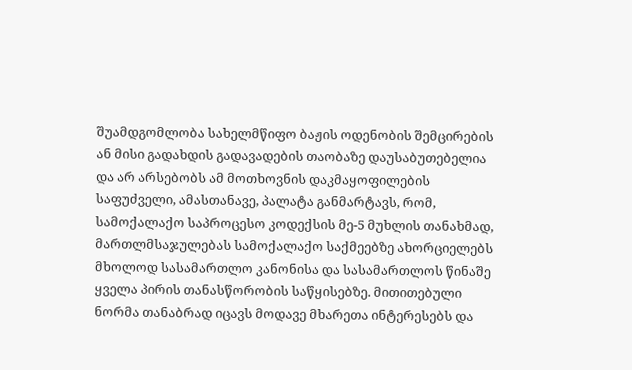შუამდგომლობა სახელმწიფო ბაჟის ოდენობის შემცირების ან მისი გადახდის გადავადების თაობაზე დაუსაბუთებელია და არ არსებობს ამ მოთხოვნის დაკმაყოფილების საფუძველი, ამასთანავე, პალატა განმარტავს, რომ, სამოქალაქო საპროცესო კოდექსის მე-5 მუხლის თანახმად, მართლმსაჯულებას სამოქალაქო საქმეებზე ახორციელებს მხოლოდ სასამართლო კანონისა და სასამართლოს წინაშე ყველა პირის თანასწორობის საწყისებზე. მითითებული ნორმა თანაბრად იცავს მოდავე მხარეთა ინტერესებს და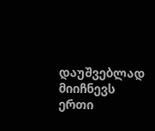დაუშვებლად მიიჩნევს ერთი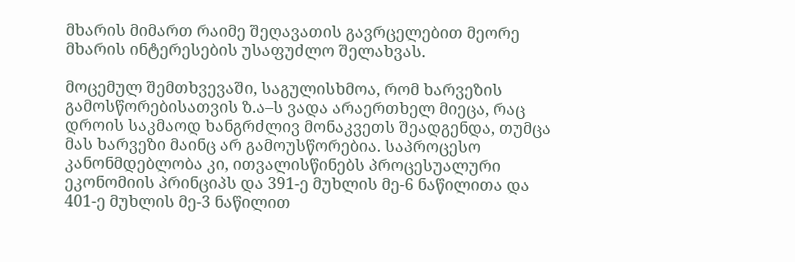მხარის მიმართ რაიმე შეღავათის გავრცელებით მეორე მხარის ინტერესების უსაფუძლო შელახვას.

მოცემულ შემთხვევაში, საგულისხმოა, რომ ხარვეზის გამოსწორებისათვის ზ.ა–ს ვადა არაერთხელ მიეცა, რაც დროის საკმაოდ ხანგრძლივ მონაკვეთს შეადგენდა, თუმცა მას ხარვეზი მაინც არ გამოუსწორებია. საპროცესო კანონმდებლობა კი, ითვალისწინებს პროცესუალური ეკონომიის პრინციპს და 391-ე მუხლის მე-6 ნაწილითა და 401-ე მუხლის მე-3 ნაწილით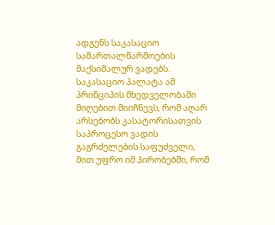ადგენს საკასაციო სამართალწარმოების მაქსიმალურ ვადებს. საკასაციო პალატა ამ პრინციპის მხედველობაში მიღებით მიიჩნევს, რომ აღარ არსებობს კასატორისათვის საპროცესო ვადის გაგრძელების საფუძველი, მით უფრო იმ პირობებში, რომ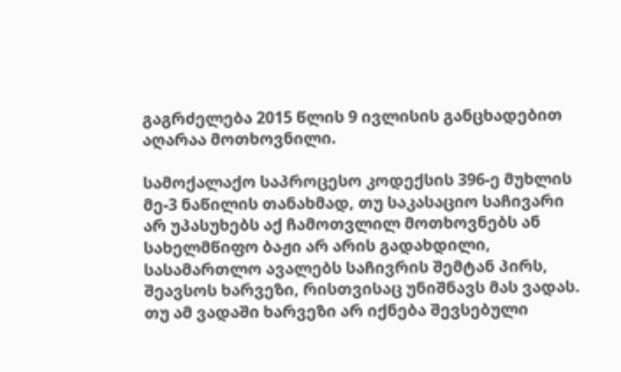გაგრძელება 2015 წლის 9 ივლისის განცხადებით აღარაა მოთხოვნილი.

სამოქალაქო საპროცესო კოდექსის 396-ე მუხლის მე-3 ნაწილის თანახმად, თუ საკასაციო საჩივარი არ უპასუხებს აქ ჩამოთვლილ მოთხოვნებს ან სახელმწიფო ბაჟი არ არის გადახდილი, სასამართლო ავალებს საჩივრის შემტან პირს, შეავსოს ხარვეზი, რისთვისაც უნიშნავს მას ვადას. თუ ამ ვადაში ხარვეზი არ იქნება შევსებული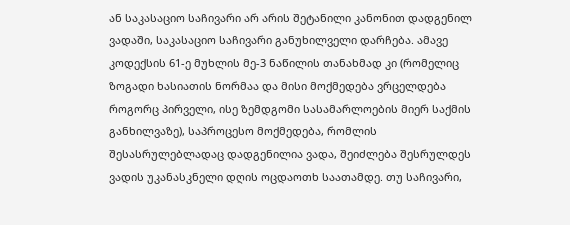ან საკასაციო საჩივარი არ არის შეტანილი კანონით დადგენილ ვადაში, საკასაციო საჩივარი განუხილველი დარჩება. ამავე კოდექსის 61-ე მუხლის მე-3 ნაწილის თანახმად კი (რომელიც ზოგადი ხასიათის ნორმაა და მისი მოქმედება ვრცელდება როგორც პირველი, ისე ზემდგომი სასამარლოების მიერ საქმის განხილვაზე), საპროცესო მოქმედება, რომლის შესასრულებლადაც დადგენილია ვადა, შეიძლება შესრულდეს ვადის უკანასკნელი დღის ოცდაოთხ საათამდე. თუ საჩივარი,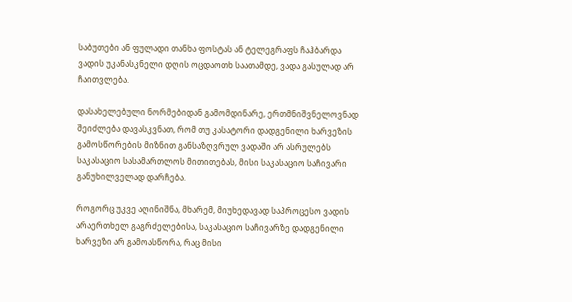საბუთები ან ფულადი თანხა ფოსტას ან ტელეგრაფს ჩაჰბარდა ვადის უკანასკნელი დღის ოცდაოთხ საათამდე, ვადა გასულად არ ჩაითვლება.

დასახელებული ნორმებიდან გამომდინარე, ერთმნიშვნელოვნად შეიძლება დავასკვნათ, რომ თუ კასატორი დადგენილი ხარვეზის გამოსწორების მიზნით განსაზღვრულ ვადაში არ ასრულებს საკასაციო სასამართლოს მითითებას, მისი საკასაციო საჩივარი განუხილველად დარჩება.

როგორც უკვე აღინიშნა, მხარემ, მიუხედავად საპროცესო ვადის არაერთხელ გაგრძელებისა, საკასაციო საჩივარზე დადგენილი ხარვეზი არ გამოასწორა, რაც მისი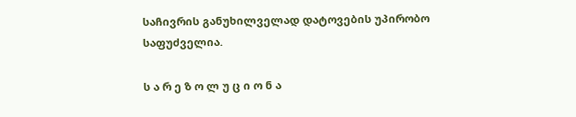საჩივრის განუხილველად დატოვების უპირობო საფუძველია.

ს ა რ ე ზ ო ლ უ ც ი ო ნ ა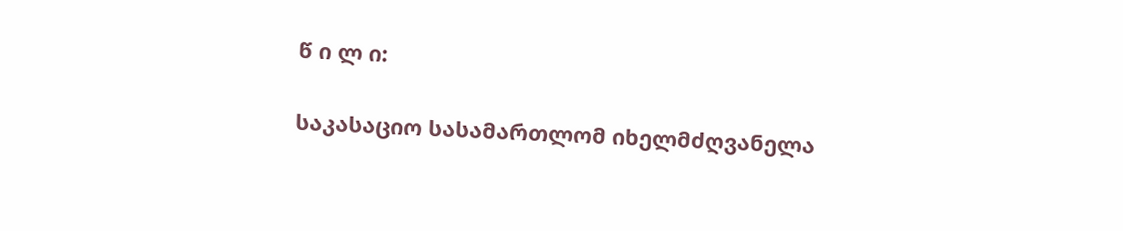წ ი ლ ი:

საკასაციო სასამართლომ იხელმძღვანელა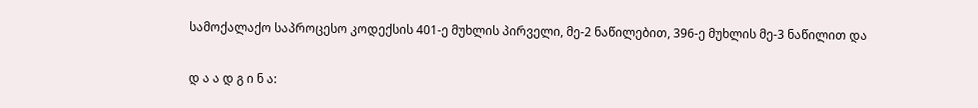სამოქალაქო საპროცესო კოდექსის 401-ე მუხლის პირველი, მე-2 ნაწილებით, 396-ე მუხლის მე-3 ნაწილით და

დ ა ა დ გ ი ნ ა: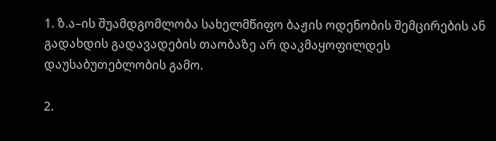1. ზ.ა–ის შუამდგომლობა სახელმწიფო ბაჟის ოდენობის შემცირების ან გადახდის გადავადების თაობაზე არ დაკმაყოფილდეს დაუსაბუთებლობის გამო.

2.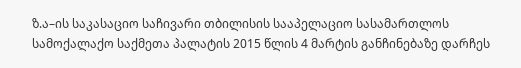ზ.ა–ის საკასაციო საჩივარი თბილისის სააპელაციო სასამართლოს სამოქალაქო საქმეთა პალატის 2015 წლის 4 მარტის განჩინებაზე დარჩეს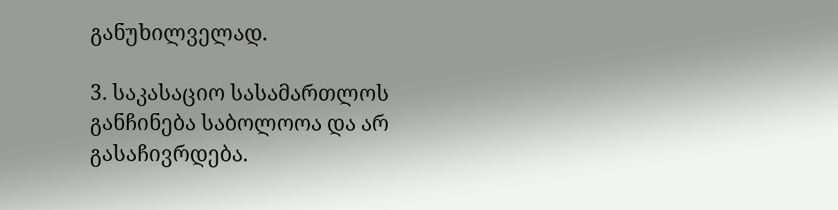განუხილველად.

3. საკასაციო სასამართლოს განჩინება საბოლოოა და არ გასაჩივრდება.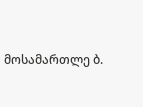მოსამართლე ბ.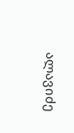ალავიძე